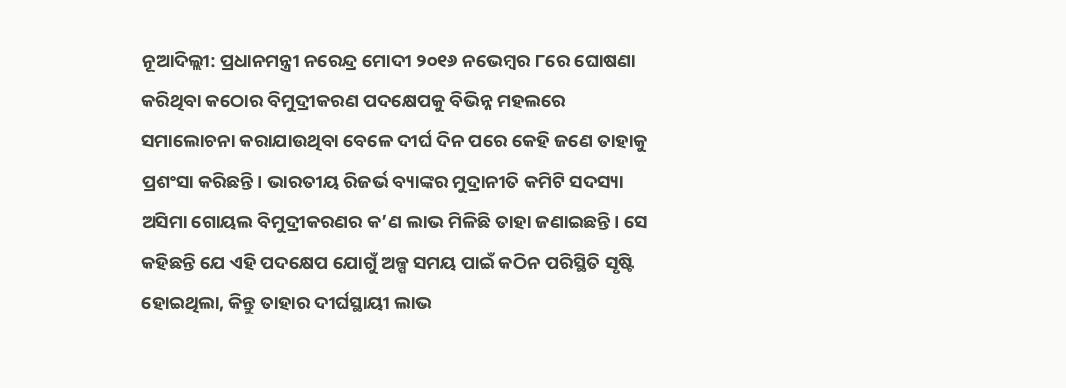ନୂଆଦିଲ୍ଲୀ: ପ୍ରଧାନମନ୍ତ୍ରୀ ନରେନ୍ଦ୍ର ମୋଦୀ ୨୦୧୬ ନଭେମ୍ବର ୮ରେ ଘୋଷଣା କରିଥିବା କଠୋର ବିମୁଦ୍ରୀକରଣ ପଦକ୍ଷେପକୁ ବିଭିନ୍ନ ମହଲରେ ସମାଲୋଚନା କରାଯାଉଥିବା‌ ବେଳେ ଦୀର୍ଘ ଦିନ ପରେ କେହି ଜଣେ ତାହାକୁ ପ୍ରଶଂସା କରିଛନ୍ତି। ଭାରତୀୟ ରିଜର୍ଭ ବ୍ୟାଙ୍କର ମୁଦ୍ରାନୀତି କମିଟି ସଦସ୍ୟା ଅସିମା ଗୋୟଲ ବିମୁଦ୍ରୀକରଣର କ’ଣ ଲାଭ ମିଳିଛି ତାହା ଜଣାଇଛନ୍ତି। ସେ କହିଛନ୍ତି ଯେ ଏହି ପଦକ୍ଷେପ ଯୋଗୁଁ ଅଳ୍ପ ସମୟ ପାଇଁ କଠିନ ପରିସ୍ଥିତି ସୃଷ୍ଟି ହୋଇଥିଲା, କିନ୍ତୁ ତାହାର ଦୀର୍ଘସ୍ଥାୟୀ ଲାଭ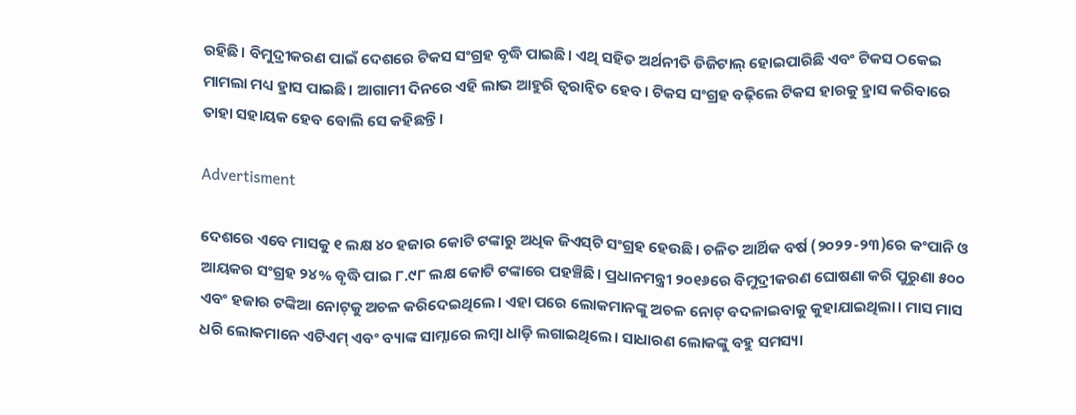ରହିଛି। ବିମୁଦ୍ରୀକରଣ ପାଇଁ ଦେଶରେ ଟିକସ ସଂଗ୍ରହ ବୃଦ୍ଧି ପାଇଛି। ଏଥି ସହିତ ଅର୍ଥନୀତି ଡିଜିଟାଲ୍ ହୋଇପାରିଛି ଏବଂ ଟିକସ ଠକେଇ ମାମଲା ମଧ୍ୟ ହ୍ରାସ ପାଇଛି। ଆଗାମୀ ଦିନରେ ଏହି ଲାଭ ଆହୁରି ତ୍ବରାନ୍ବିତ ହେବ। ଟିକସ ସଂଗ୍ରହ ବଢ଼ିଲେ ଟିକସ ହାରକୁ ହ୍ରାସ କରିବାରେ ତାହା ସହାୟକ ହେବ ବୋଲି ସେ କହିଛନ୍ତି।

Advertisment

ଦେଶରେ ଏବେ ମାସକୁ ୧ ଲକ୍ଷ ୪୦ ହଜାର କୋଟି ଟଙ୍କାରୁ ଅଧିକ ଜିଏସ୍‌ଟି ସଂଗ୍ରହ ହେଉଛି। ଚଳିତ ଆର୍ଥିକ ବର୍ଷ (୨୦୨୨-୨୩)ରେ କଂପାନି ଓ ଆୟକର ସଂଗ୍ରହ ୨୪% ବୃଦ୍ଧି ପାଇ ୮.୯୮ ଲକ୍ଷ କୋଟି ଟଙ୍କାରେ ପହଞ୍ଚିଛି। ପ୍ରଧାନମନ୍ତ୍ରୀ ୨୦୧୬ରେ ବିମୁଦ୍ରୀକରଣ ଘୋଷଣା କରି ପୁରୁଣା ୫୦୦ ଏବଂ ହଜାର ଟଙ୍କିଆ ନୋଟ୍‌କୁ ଅଚଳ କରିଦେଇଥିଲେ। ଏହା ପରେ ଲୋକମାନଙ୍କୁ ଅଚଳ ନୋଟ୍‌ ବଦଳାଇବାକୁ କୁହାଯାଇଥିଲା। ମାସ ମାସ ଧରି ଲୋକମାନେ ଏଟିଏମ୍ ଏବଂ ବ୍ୟାଙ୍କ ସାମ୍ନାରେ ଲମ୍ବା ଧାଡ଼ି ଲଗାଇଥିଲେ। ‌ସା‌ଧାରଣ ଲୋକଙ୍କୁ ବହୁ ସମସ୍ୟା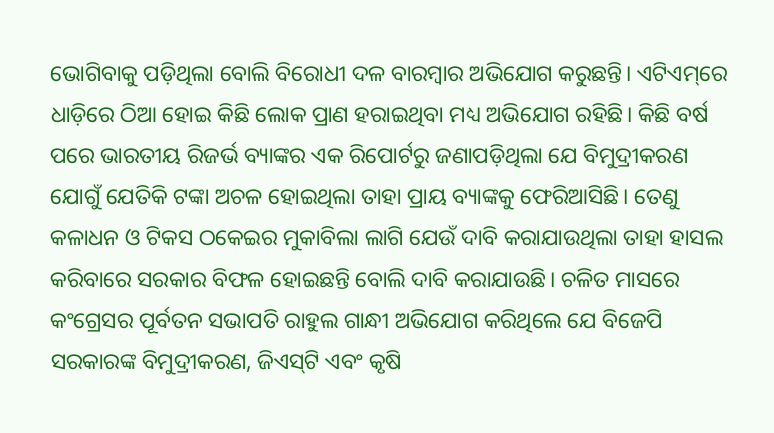ଭୋଗିବାକୁ ପଡ଼ିଥିଲା ବୋଲି ବିରୋଧୀ ଦଳ ବାରମ୍ବାର ଅଭିଯୋଗ କରୁଛନ୍ତି। ଏଟିଏମ୍‌ରେ ଧାଡ଼ିରେ ଠିଆ ହୋଇ କିଛି ଲୋକ ପ୍ରାଣ ହରାଇଥିବା ମଧ୍ୟ ଅଭିଯୋଗ ରହିଛି। କିଛି ବର୍ଷ ପରେ ଭାରତୀୟ ରିଜର୍ଭ ବ୍ୟାଙ୍କର ଏକ ରିପୋର୍ଟରୁ ଜଣାପଡ଼ିଥିଲା ଯେ ବିମୁଦ୍ରୀକରଣ ଯୋଗୁଁ ଯେତିକି ଟଙ୍କା ଅଚଳ ହୋଇଥିଲା ତାହା ପ୍ରାୟ ବ୍ୟାଙ୍କକୁ ଫେରିଆସିଛି। ତେଣୁ କଳାଧନ ଓ ଟିକସ ଠକେଇର ମୁକାବିଲା ଲାଗି ଯେଉଁ ଦାବି କରାଯାଉଥିଲା ତାହା ହାସଲ କରିବାରେ ସରକାର ବିଫଳ ହୋଇଛନ୍ତି ବୋଲି ଦାବି କରାଯାଉଛି। ଚଳିତ ମାସରେ କଂଗ୍ରେସର ପୂର୍ବତନ ସଭାପତି ରାହୁଲ ଗାନ୍ଧୀ ଅଭିଯୋଗ କରିଥିଲେ ଯେ ବିଜେପି ସରକାରଙ୍କ ବିମୁଦ୍ରୀକରଣ, ଜିଏସ୍‌ଟି ଏବଂ କୃଷି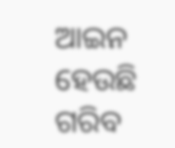ଆଇନ ହେଉଛି ଗରିବ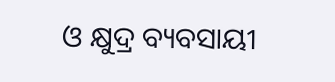ଓ କ୍ଷୁଦ୍ର ବ୍ୟବସା‌ୟୀ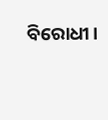ବିରୋଧୀ।